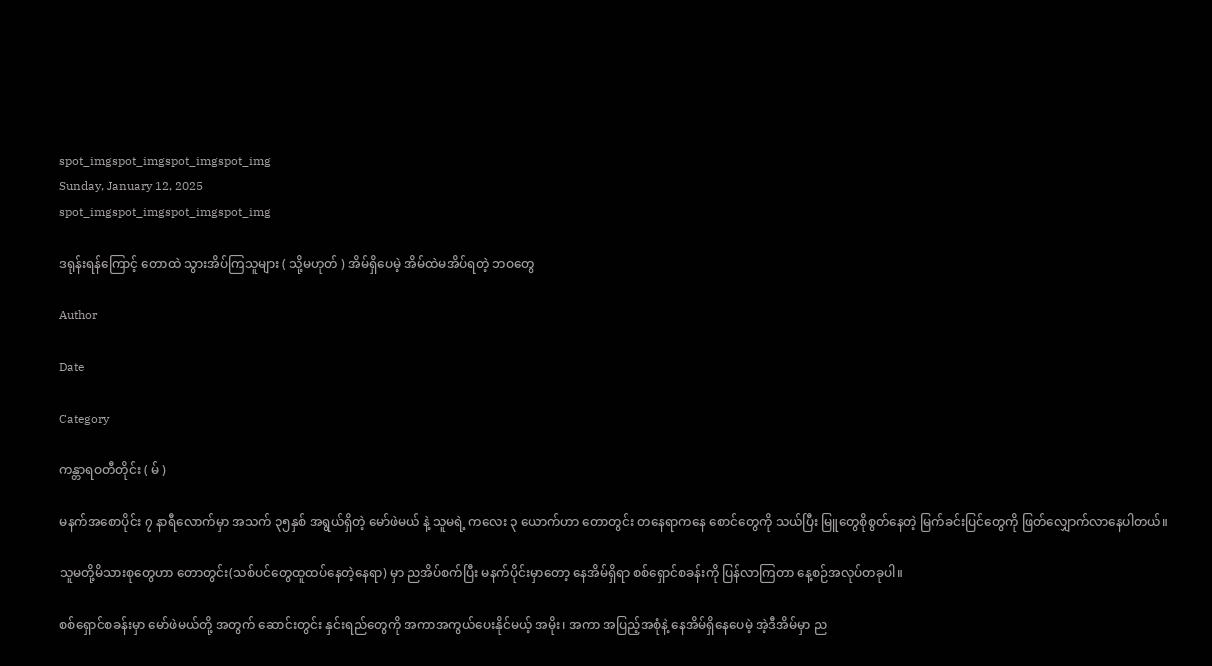spot_imgspot_imgspot_imgspot_img
Sunday, January 12, 2025
spot_imgspot_imgspot_imgspot_img

ဒရုန်းရန်ကြောင့် တောထဲ သွားအိပ်ကြသူများ ( သို့မဟုတ် ) အိမ်ရှိပေမဲ့ အိမ်ထဲမအိပ်ရတဲ့ ဘဝတွေ

Author

Date

Category

ကန္တာရဝတီတိုင်း ( မ် )

မနက်အစောပိုင်း ၇ နာရီလောက်မှာ အသက် ၃၅နှစ် အရွယ်ရှိတဲ့ မော်ဖဲမယ် နဲ့ သူမရဲ့ ကလေး ၃ ယောက်ဟာ တောတွင်း တနေရာကနေ စောင်တွေကို သယ်ပြီး မြူတွေစိုစွတ်နေတဲ့ မြက်ခင်းပြင်တွေကို ဖြတ်လျှောက်လာနေပါတယ်။

သူမတို့မိသားစုတွေဟာ တောတွင်း(သစ်ပင်တွေထူထပ်နေတဲ့နေရာ) မှာ ညအိပ်စက်ပြီး မနက်ပိုင်းမှာတော့ နေအိမ်ရှိရာ စစ်ရှောင်စခန်းကို ပြန်လာကြတာ နေ့စဉ်အလုပ်တခုပါ။

စစ်ရှောင်စခန်းမှာ မော်ဖဲမယ်တို့ အတွက် ဆောင်းတွင်း နှင်းရည်တွေကို အကာအကွယ်ပေးနိုင်မယ့် အမိုး၊ အကာ အပြည့်အစုံနဲ့ နေအိမ်ရှိနေပေမဲ့ အဲ့ဒီအိမ်မှာ ည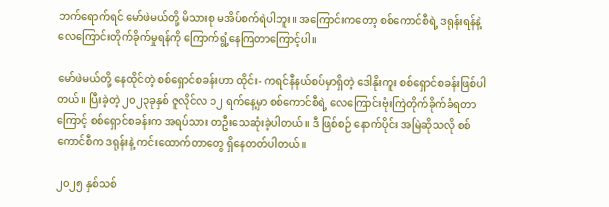ဘက်ရောက်ရင် မော်ဖဲမယ်တို့ မိသားစု မအိပ်စက်ရဲပါဘူး။ အကြောင်းကတော့ စစ်ကောင်စီရဲ့ ဒရုန်းရန်နဲ့ လေကြောင်းတိုက်ခိုက်မှုရန်ကို ကြောက်ရွံ့နေကြတာကြောင့်ပါ။

မော်ဖဲမယ်တို့ နေထိုင်တဲ့ စစ်ရှောင်စခန်းဟာ ထိုင်း- ကရင်နီနယ်စပ်မှာရှိတဲ့ ဒေါနိုးကူး စစ်ရှောင်စခန်းဖြစ်ပါတယ်။ ပြီးခဲ့တဲ့ ၂၀၂၃ခုနှစ် ဇူလိုင်လ ၁၂ ရက်နေ့မှာ စစ်ကောင်စီရဲ့ လေကြောင်းဗုံးကြဲတိုက်ခိုက်ခံရတာကြောင့် စစ်ရှောင်စခန်းက အရပ်သား တဦးသေဆုံးခဲ့ပါတယ်။ ဒီ ဖြစ်စဉ် နောက်ပိုင်း အမြဲဆိုသလို စစ်ကောင်စီက ဒရုန်းနဲ့ ကင်းထောက်တာတွေ ရှိနေတတ်ပါတယ်။

၂၀၂၅ နှစ်သစ်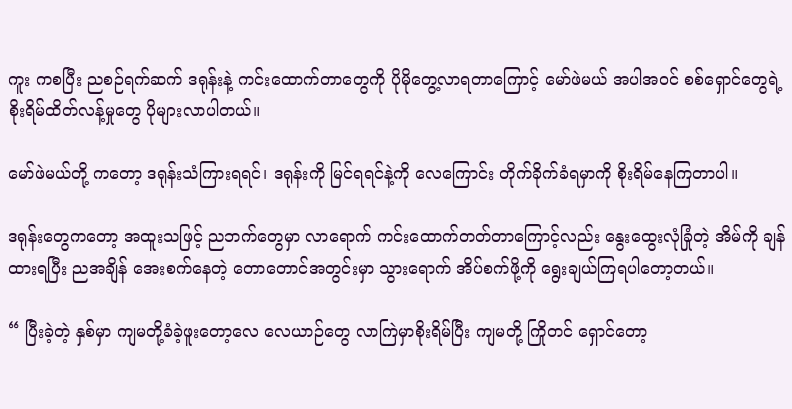ကူး ကစပြီး ညစဉ်ရက်ဆက် ဒရုန်းနဲ့ ကင်းထောက်တာတွေကို ပိုမိုတွေ့လာရတာကြောင့် မော်ဖဲမယ် အပါအဝင် စစ်ရှောင်တွေရဲ့ စိုးရိမ်ထိတ်လန့်မှုတွေ ပိုများလာပါတယ်။

မော်ဖဲမယ်တို့ ကတော့ ဒရုန်းသံကြားရရင်၊ ဒရုန်းကို မြင်ရရင်နဲ့ကို လေကြောင်း တိုက်ခိုက်ခံရမှာကို စိုးရိမ်နေကြတာပါ။

ဒရုန်းတွေကတော့ အထူးသဖြင့် ညဘက်တွေမှာ လာရောက် ကင်းထောက်တတ်တာကြောင့်လည်း နွေးထွေးလုံခြုံတဲ့ အိမ်ကို ချန်ထားရပြီး ညအချိန် အေးစက်နေတဲ့ တောတောင်အတွင်းမှာ သွားရောက် အိပ်စက်ဖို့ကို ရွေးချယ်ကြရပါတော့တယ်။

“ ပြီးခဲ့တဲ့ နှစ်မှာ ကျမတို့ခံခဲ့ဖူးတော့လေ လေယာဉ်တွေ လာကြဲမှာစိုးရိမ်ပြီး ကျမတို့ ကြိုတင် ရှောင်တော့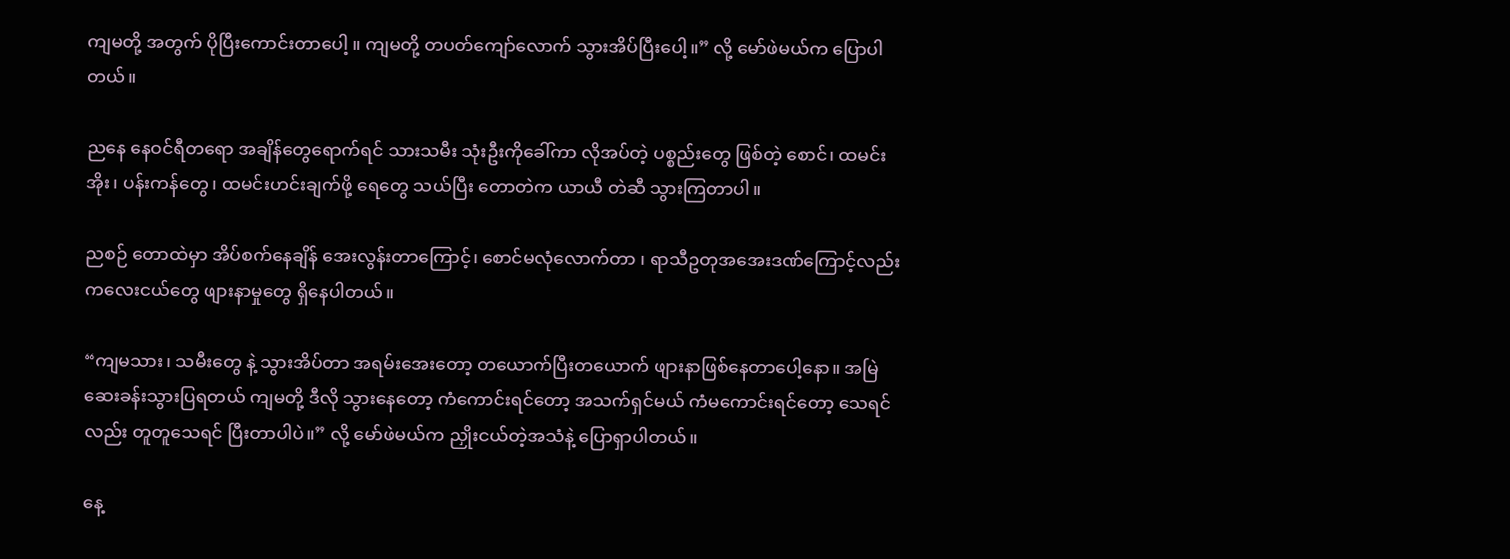ကျမတို့ အတွက် ပိုပြီးကောင်းတာပေါ့ ။ ကျမတို့ တပတ်ကျော်လောက် သွားအိပ်ပြီးပေါ့။” လို့ မော်ဖဲမယ်က ပြောပါတယ်။

ညနေ နေဝင်ရီတရော အချိန်တွေရောက်ရင် သားသမီး သုံးဦးကိုခေါ်ကာ လိုအပ်တဲ့ ပစ္စည်းတွေ ဖြစ်တဲ့ စောင်၊ ထမင်းအိုး၊ ပန်းကန်တွေ၊ ထမင်းဟင်းချက်ဖို့ ရေတွေ သယ်ပြီး တောတဲက ယာယီ တဲဆီ သွားကြတာပါ။

ညစဉ် တောထဲမှာ အိပ်စက်နေချိန် အေးလွန်းတာကြောင့်၊ စောင်မလုံလောက်တာ ၊ ရာသီဥတုအအေးဒဏ်ကြောင့်လည်း ကလေးငယ်တွေ ဖျားနာမှုတွေ ရှိနေပါတယ်။

“ကျမသား၊ သမီးတွေ နဲ့ သွားအိပ်တာ အရမ်းအေးတော့ တယောက်ပြီးတယောက် ဖျားနာဖြစ်နေတာပေါ့နော။ အမြဲ ဆေးခန်းသွားပြရတယ် ကျမတို့ ဒီလို သွားနေတော့ ကံကောင်းရင်တော့ အသက်ရှင်မယ် ကံမကောင်းရင်တော့ သေရင်လည်း တူတူသေရင် ပြီးတာပါပဲ။” လို့ မော်ဖဲမယ်က ညှိုးငယ်တဲ့အသံနဲ့ ပြောရှာပါတယ်။

နေ့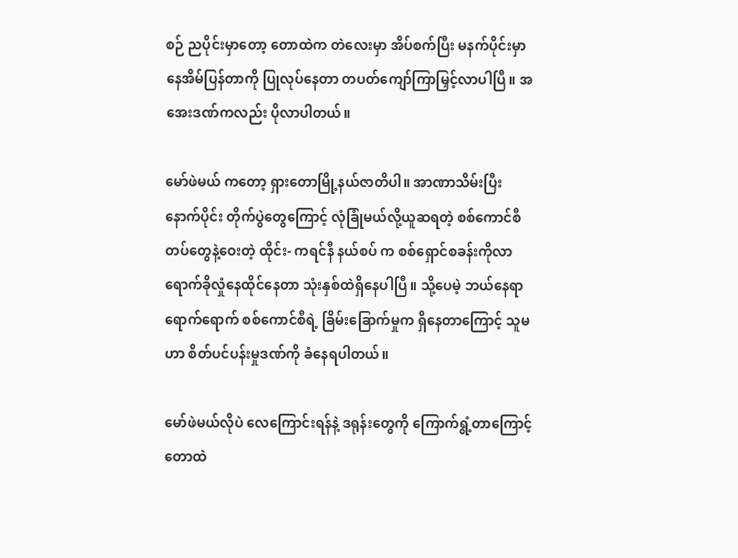စဉ် ညပိုင်းမှာတော့ တောထဲက တဲလေးမှာ အိပ်စက်ပြီး မနက်ပိုင်းမှာ နေအိမ်ပြန်တာကို ပြုလုပ်နေတာ တပတ်ကျော်ကြာမြှင့်လာပါပြီ။ အအေးဒဏ်ကလည်း ပိုလာပါတယ်။

မော်ဖဲမယ် ကတော့ ရှားတောမြို့နယ်ဇာတိပါ။ အာဏာသိမ်းပြီးနောက်ပိုင်း တိုက်ပွဲတွေကြောင့် လုံခြုံမယ်လို့ယူဆရတဲ့ စစ်ကောင်စီတပ်တွေနဲ့ဝေးတဲ့ ထိုင်း- ကရင်နီ နယ်စပ် က စစ်ရှောင်စခန်းကိုလာရောက်ခိုလှုံနေထိုင်နေတာ သုံးနှစ်ထဲရှိနေပါပြီ။ သို့ပေမဲ့ ဘယ်နေရာရောက်ရောက် စစ်ကောင်စီရဲ့ ခြိမ်းခြောက်မှုက ရှိနေတာကြောင့် သူမဟာ စိတ်ပင်ပန်းမှုဒဏ်ကို ခံနေရပါတယ်။

မော်ဖဲမယ်လိုပဲ လေကြောင်းရန်နဲ့ ဒရုန်းတွေကို ကြောက်ရွံ့တာကြောင့် တောထဲ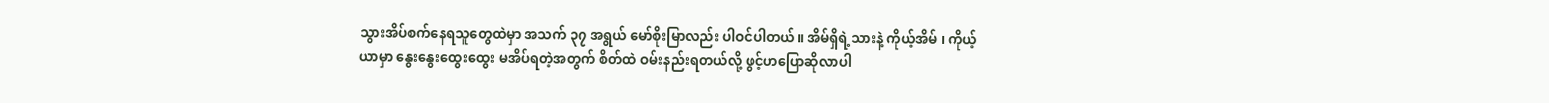သွားအိပ်စက်နေရသူတွေထဲမှာ အသက် ၃၇ အရွယ် မော်စိုးမြာလည်း ပါဝင်ပါတယ်။ အိမ်ရှိရဲ့သားနဲ့ ကိုယ့်အိမ် ၊ ကိုယ့်ယာမှာ နွေးနွေးထွေးထွေး မအိပ်ရတဲ့အတွက် စိတ်ထဲ ဝမ်းနည်းရတယ်လို့ ဖွင့်ဟပြောဆိုလာပါ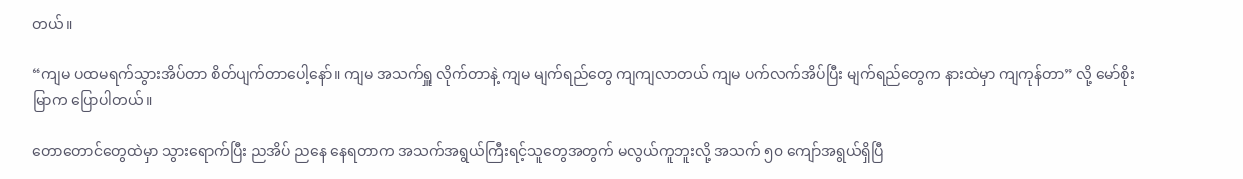တယ်။

“ကျမ ပထမရက်သွားအိပ်တာ စိတ်ပျက်တာပေါ့နော်။ ကျမ အသက်ရှူ လိုက်တာနဲ့ ကျမ မျက်ရည်တွေ ကျကျလာတယ် ကျမ ပက်လက်အိပ်ပြီး မျက်ရည်တွေက နားထဲမှာ ကျကုန်တာ” လို့ မော်စိုးမြာက ပြောပါတယ်။

တောတောင်တွေထဲမှာ သွားရောက်ပြီး ညအိပ် ညနေ နေရတာက အသက်အရွယ်ကြီးရင့်သူတွေအတွက် မလွယ်ကူဘူးလို့ အသက် ၅၀ ကျော်အရွယ်ရှိပြီ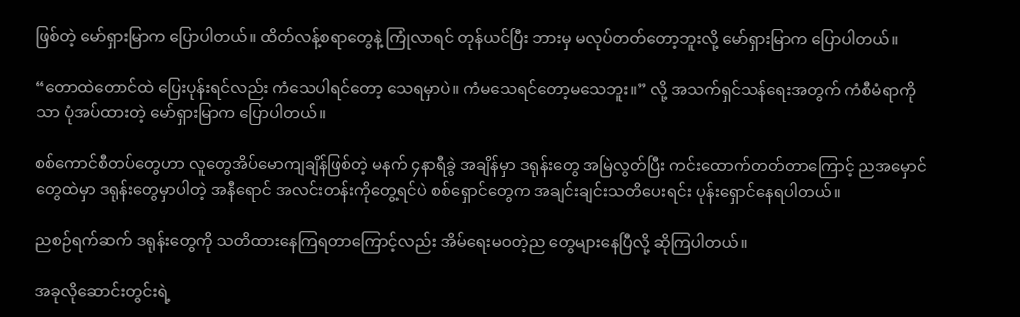ဖြစ်တဲ့ မော်ရှားမြာက ပြောပါတယ်။ ထိတ်လန့်စရာတွေနဲ့ ကြုံလာရင် တုန်ယင်ပြီး ဘားမှ မလုပ်တတ်တော့ဘူးလို့ မော်ရှားမြာက ပြောပါတယ်။

“တောထဲတောင်ထဲ ပြေးပုန်းရင်လည်း ကံသေပါရင်တော့ သေရမှာပဲ။ ကံမသေရင်တော့မသေဘူး။” လို့ အသက်ရှင်သန်ရေးအတွက် ကံစီမံရာကိုသာ ပုံအပ်ထားတဲ့ မော်ရှားမြာက ပြောပါတယ်။

စစ်ကောင်စီတပ်တွေဟာ လူတွေအိပ်မောကျချိန်ဖြစ်တဲ့ မနက် ၄နာရီခွဲ အချိန်မှာ ဒရုန်းတွေ အမြဲလွတ်ပြီး ကင်းထောက်တတ်တာကြောင့် ညအမှောင်တွေထဲမှာ ဒရုန်းတွေမှာပါတဲ့ အနီရောင် အလင်းတန်းကိုတွေ့ရင်ပဲ စစ်ရှောင်တွေက အချင်းချင်းသတိပေးရင်း ပုန်းရှောင်နေရပါတယ်။

ညစဉ်ရက်ဆက် ဒရုန်းတွေကို သတိထားနေကြရတာကြောင့်လည်း အိမ်ရေးမဝတဲ့ည တွေများနေပြီလို့ ဆိုကြပါတယ်။

အခုလိုဆောင်းတွင်းရဲ့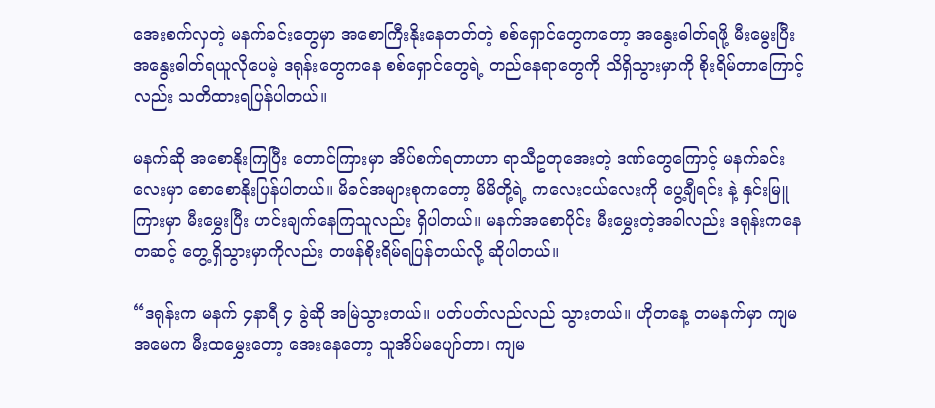အေးစက်လှတဲ့ မနက်ခင်းတွေမှာ အစောကြီးနိုးနေတတ်တဲ့ စစ်ရှောင်တွေကတော့ အနွေးဓါတ်ရဖို့ မီးမွေးပြီး အနွေးဓါတ်ရယူလိုပေမဲ့ ဒရုန်းတွေကနေ စစ်ရှောင်တွေရဲ့ တည်နေရာတွေကို သိရှိသွားမှာကို စိုးရိမ်တာကြောင့်လည်း သတိထားရပြန်ပါတယ်။

မနက်ဆို အစောနိုးကြပြီး ‌တောင်ကြားမှာ အိပ်စက်ရတာဟာ ရာသီဥတုအေး‌တဲ့ ဒဏ်တွေကြောင့် မနက်ခင်းလေးမှာ စောစောနိုးပြန်ပါတယ်။ မိခင်အများစုကတော့ မိမိတို့ရဲ့ ကလေးငယ်လေးကို ပွေ့ချီရင်း နဲ့ နှင်းမြူကြားမှာ မီးမွှေးပြီး ဟင်းချက်နေကြသူလည်း ရှိပါတယ်။ မနက်အစောပိုင်း မီးမွှေးတဲ့အခါလည်း ဒရုန်းကနေတဆင့် တွေ့ရှိသွားမှာကိုလည်း တဖန်စိုးရိမ်ရပြန်တယ်လို့ ဆိုပါတယ်။

“ဒရုန်းက မနက် ၄နာရီ ၄ ခွဲဆို အမြဲသွားတယ်။ ပတ်ပတ်လည်လည် သွားတယ်။ ဟိုတနေ့ တမနက်မှာ ကျမအမေက မီးထမွှေးတော့ အေးနေတော့ သူအိပ်မပျော်တာ၊ ကျမ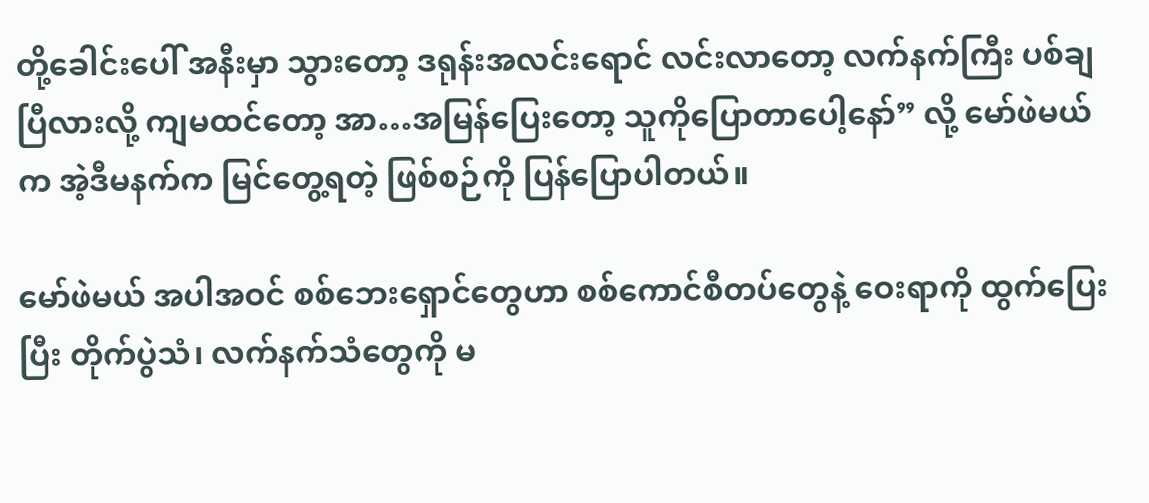တို့ခေါင်းပေါ် အနီးမှာ သွားတော့ ဒရုန်းအလင်းရောင် လင်းလာတော့ လက်နက်ကြီး ပစ်ချပြီလားလို့ ကျမထင်တော့ အာ…အမြန်ပြေးတော့ သူကိုပြောတာပေါ့နော်” လို့ မော်ဖဲမယ်က အဲ့ဒီမနက်က မြင်တွေ့ရတဲ့ ဖြစ်စဉ်ကို ပြန်ပြောပါတယ်။

မော်ဖဲမယ် အပါအဝင် စစ်ဘေးရှောင်တွေဟာ စစ်ကောင်စီတပ်တွေနဲ့ ဝေးရာကို ထွက်ပြေးပြီး တိုက်ပွဲသံ၊ လက်နက်သံတွေကို မ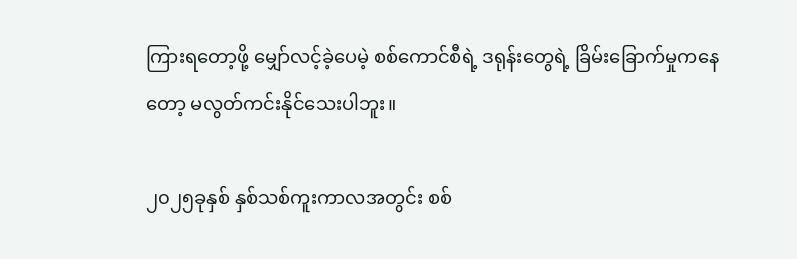ကြားရတော့ဖို့ မျှော်လင့်ခဲ့ပေမဲ့ စစ်ကောင်စီရဲ့ ဒရုန်းတွေရဲ့ ခြိမ်းခြောက်မှုကနေတော့ မလွတ်ကင်းနိုင်သေးပါဘူး။

၂၀၂၅ခုနှစ် နှစ်သစ်ကူးကာလအတွင်း စစ်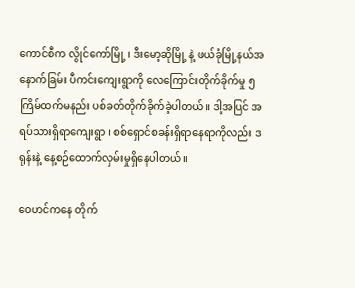ကောင်စီက လွိုင်ကော်မြို့ ၊ ဒီးမော့ဆိုမြို့ နဲ့ ဖယ်ခုံမြို့နယ်အနောက်ခြမ်း ပီကင်းကျေးရွာကို လေကြောင်းတိုက်ခိုက်မှု ၅ကြိမ်ထက်မနည်း ပစ်ခတ်တိုက်ခိုက်ခဲ့ပါတယ်။ ဒါ့အပြင် အရပ်သားရှိရာကျေးရွာ ၊ စစ်ရှောင်စခန်းရှိရာနေရာကိုလည်း ဒရုန်းနဲ့ နေ့စဉ်ထောက်လှမ်းမှုရှိနေပါတယ်။

ဝေဟင်ကနေ တိုက်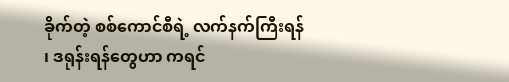ခိုက်တဲ့ စစ်ကောင်စီရဲ့ လက်နက်ကြီးရန် ၊ ဒရုန်းရန်တွေဟာ ကရင်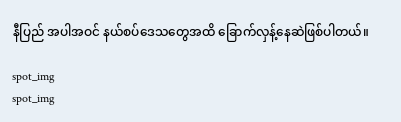နီပြည် အပါအဝင် နယ်စပ်ဒေသတွေအထိ ခြောက်လှန့်နေဆဲဖြစ်ပါတယ်။

spot_img
spot_img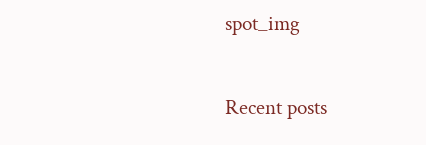spot_img

Recent posts